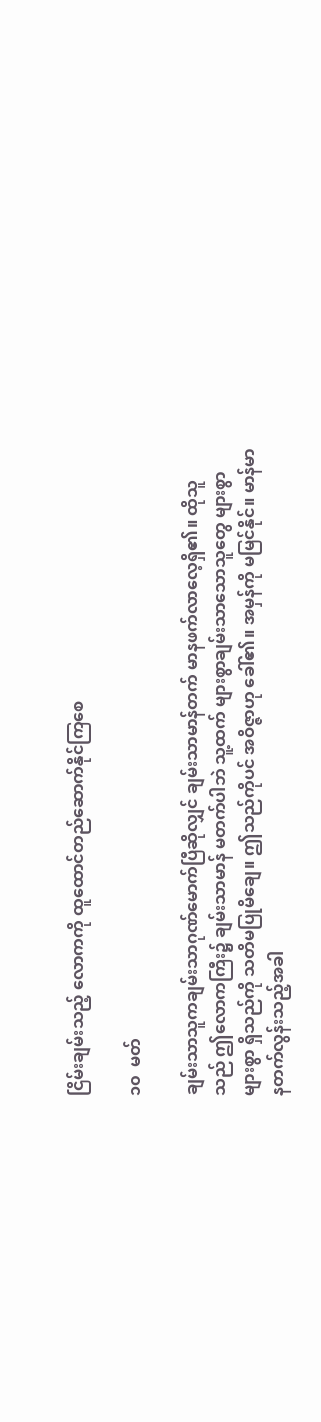ငြိမ်းချမ်းသည့် လောကကို ထူထောင်တည်ဆောက်နိုင်ကြစေ

၁၀  မတ်

ချမ်းသာသူကချမ်းသာဂုဏ်မောက်ပြီဆိုလျှင် ချမ်းသာမာန်တက် မာနဖက်လာလေ့ရှိ၏။ ထိုသူသည် ဤလောကကြီး၌ ချမ်းသာမာန် မတက်ပါဘဲ သူ့ထက် များစွာချမ်းသာသောသူတွေ များစွာများစွာ ရှိသည်ကို သတိမပြုမိချေ။ ဤသည်ကိုပင် အဝိဇ္ဇာဟု ခေါ်၏။ အမှန်ကို မမြင်နိုင်။ မာန်မာနတက်လွန်းသည့်အခါ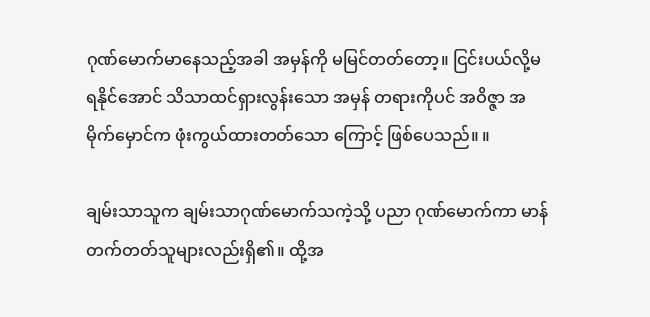ဂုဏ်မောက်မာနေသည့်အခါ အမှန်ကို မမြင်တတ်တော့။ ငြင်းပယ်လို့မရနိုင်အောင် သိသာထင်ရှားလွန်းသော အမှန် တရားကိုပင် အဝိဇ္ဇာ အမိုက်မှောင်က ဖုံးကွယ်ထားတတ်သော ကြောင့် ဖြစ်ပေသည်။ ။

ချမ်းသာသူက ချမ်းသာဂုဏ်မောက်သကဲ့သို့ ပညာ ဂုဏ်မောက်ကာ မာန်တက်တတ်သူများလည်းရှိ၏။ ထို့အ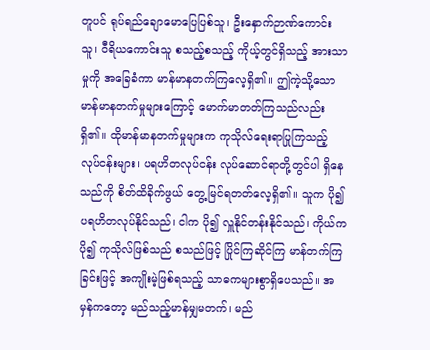တူပင် ရုပ်ရည်ချောမောပြေပြစ်သူ၊ ဦးနှောက်ဉာဏ်ကောင်းသူ၊ ဝီရိယကောင်းသူ စသည့်စသည့် ကိုယ့်တွင်ရှိသည့် အားသာမှုကို အခြေခံကာ မာန်မာနတက်ကြလေ့ရှိ၏။ ဤကဲ့သို့သော မာန်မာနတက်မှုများကြောင့် မောက်မာတတ်ကြသည်လည်း ရှိ၏။ ထိုမာန်မာနတက်မှုများက ကုသိုလ်ရေးရာပြုကြသည့် လုပ်ငန်းများ၊ ပရဟိတလုပ်ငန်း လုပ်ဆောင်ရာတို့တွင်ပါ ရှိနေသည်ကို စိတ်ထိခိုက်ဖွယ် တွေ့မြင်ရတတ်လေ့ရှိ၏။ သူက ပို၍ ပရဟိတလုပ်နိုင်သည်၊ ငါက ပို၍ လှူနိုင်တန်းနိုင်သည်၊ ကိုယ်က ပို၍ ကုသိုလ်ဖြစ်သည် စသည်ဖြင့် ပြိုင်ကြဆိုင်ကြ မာန်တက်ကြခြင်းဖြင့် အကျိုးမဲ့ဖြစ်ရသည့် သာဓကများစွာရှိပေသည်။ အမှန်ကတော့ မည်သည့်မာန်မျှမတက်၊ မည်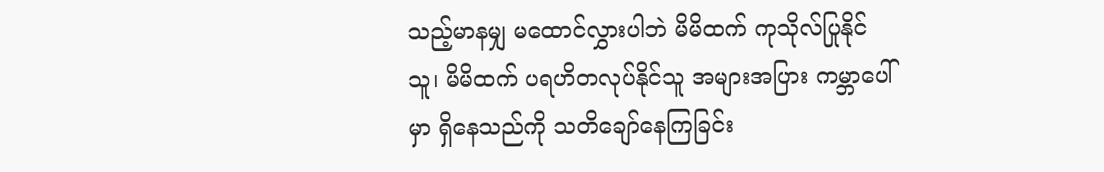သည့်မာနမျှ မထောင်လွှားပါဘဲ မိမိထက် ကုသိုလ်ပြုနိုင်သူ၊ မိမိထက် ပရဟိတလုပ်နိုင်သူ အများအပြား ကမ္ဘာပေါ်မှာ ရှိနေသည်ကို သတိချော်နေကြခြင်း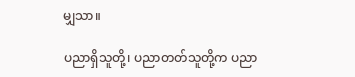မျှသာ။

ပညာရှိသူတို့၊ ပညာတတ်သူတို့က ပညာ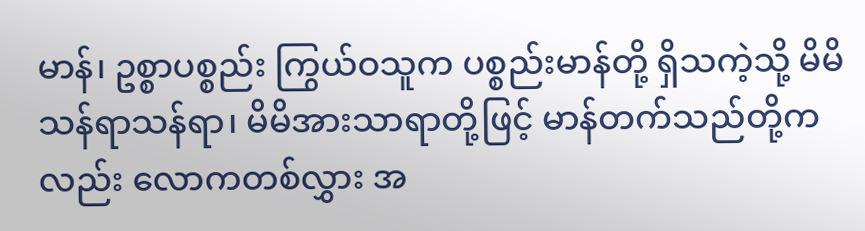မာန်၊ ဥစ္စာပစ္စည်း ကြွယ်ဝသူက ပစ္စည်းမာန်တို့ ရှိသကဲ့သို့ မိမိသန်ရာသန်ရာ၊ မိမိအားသာရာတို့ဖြင့် မာန်တက်သည်တို့ကလည်း လောကတစ်လွှား အ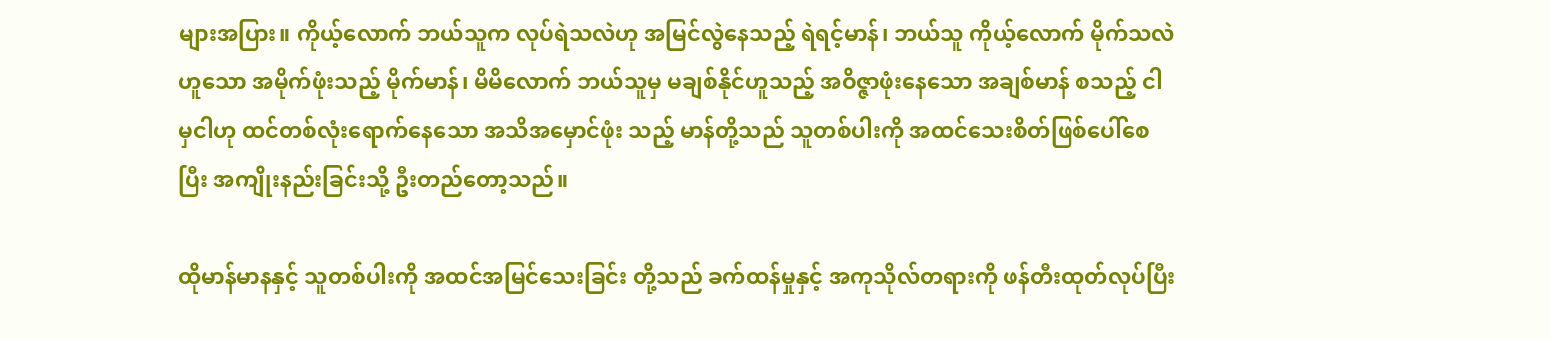များအပြား။ ကိုယ့်လောက် ဘယ်သူက လုပ်ရဲသလဲဟု အမြင်လွဲနေသည့် ရဲရင့်မာန်၊ ဘယ်သူ ကိုယ့်လောက် မိုက်သလဲဟူသော အမိုက်ဖုံးသည့် မိုက်မာန်၊ မိမိလောက် ဘယ်သူမှ မချစ်နိုင်ဟူသည့် အဝိဇ္ဇာဖုံးနေသော အချစ်မာန် စသည့် ငါမှငါဟု ထင်တစ်လုံးရောက်နေသော အသိအမှောင်ဖုံး သည့် မာန်တို့သည် သူတစ်ပါးကို အထင်သေးစိတ်ဖြစ်ပေါ်စေပြီး အကျိုးနည်းခြင်းသို့ ဦးတည်တော့သည်။

ထိုမာန်မာနနှင့် သူတစ်ပါးကို အထင်အမြင်သေးခြင်း တို့သည် ခက်ထန်မှုနှင့် အကုသိုလ်တရားကို ဖန်တီးထုတ်လုပ်ပြီး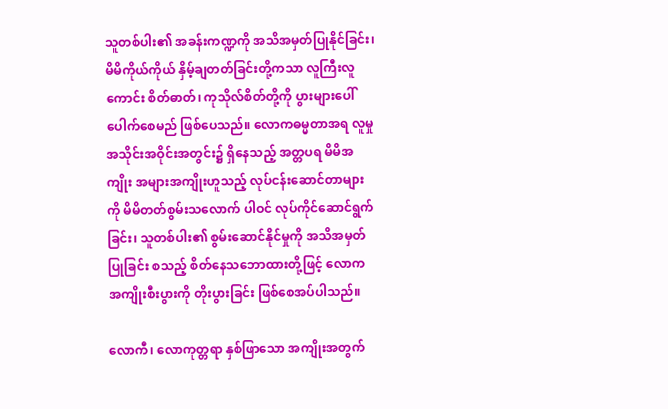သူတစ်ပါး၏ အခန်းကဏ္ဍကို အသိအမှတ်ပြုနိုင်ခြင်း၊ မိမိကိုယ်ကိုယ် နှိမ့်ချတတ်ခြင်းတို့ကသာ လူကြီးလူကောင်း စိတ်ဓာတ်၊ ကုသိုလ်စိတ်တို့ကို ပွားများပေါ်ပေါက်စေမည် ဖြစ်ပေသည်။ လောကဓမ္မတာအရ လူမှုအသိုင်းအဝိုင်းအတွင်း၌ ရှိနေသည့် အတ္တပရ မိမိအကျိုး အများအကျိုးဟူသည့် လုပ်ငန်းဆောင်တာများကို မိမိတတ်စွမ်းသလောက် ပါဝင် လုပ်ကိုင်ဆောင်ရွက်ခြင်း၊ သူတစ်ပါး၏ စွမ်းဆောင်နိုင်မှုကို အသိအမှတ်ပြုခြင်း စသည့် စိတ်နေသဘောထားတို့ဖြင့် လောက အကျိုးစီးပွားကို တိုးပွားခြင်း ဖြစ်စေအပ်ပါသည်။

လောကီ၊ လောကုတ္တရာ နှစ်ဖြာသော အကျိုးအတွက်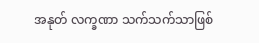အနုတ် လက္ခဏာ သက်သက်သာဖြစ်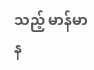သည့် မာန်မာန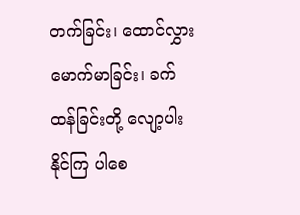တက်ခြင်း၊ ထောင်လွှားမောက်မာခြင်း၊ ခက်ထန်ခြင်းတို့ လျော့ပါးနိုင်ကြ ပါစေ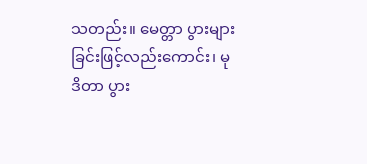သတည်း။ မေတ္တာ ပွားများခြင်းဖြင့်လည်းကောင်း၊ မုဒိတာ ပွား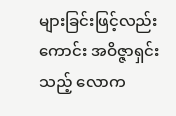များခြင်းဖြင့်လည်းကောင်း အဝိဇ္ဇာရှင်းသည့် လောက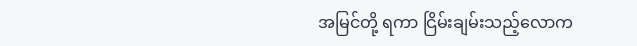အမြင်တို့ ရကာ ငြိမ်းချမ်းသည့်လောက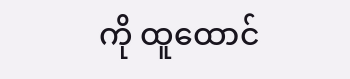ကို ထူထောင်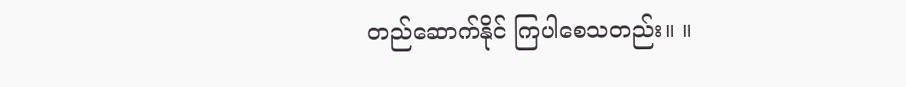တည်ဆောက်နိုင် ကြပါစေသတည်း။ ။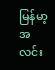မြန်မာ့အလင်း